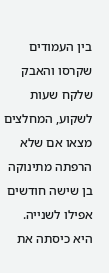בין העמודים שקרסו והאבק שלקח שעות לשקוע, המחלצים מצאו אם שלא הרפתה מתינוקה בן שישה חודשים אפילו לשנייה.
היא כיסתה את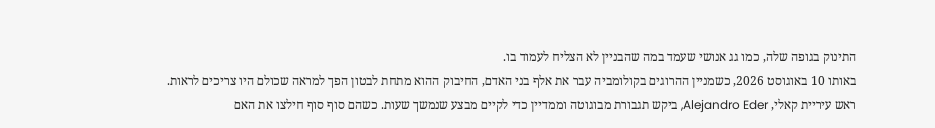התינוק בגופה שלה, כמו גג אנושי שעמד במה שהבניין לא הצליח לעמוד בו.
באותו 10 באוגוסט 2026, כשמניין ההרוגים בקולומביה עבר את אלף בני האדם, החיבוק ההוא מתחת לבטון הפך למראה שכולם היו צריכים לראות.
ראש עיריית קאלי, Alejandro Eder, ביקש תגבורת מבוגוטה וממדיין כדי לקיים מבצע שנמשך שעות. כשהם סוף סוף חילצו את האם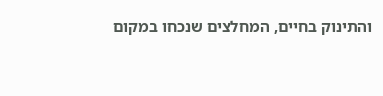והתינוק בחיים, המחלצים שנכחו במקום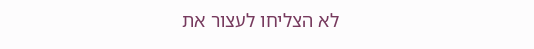לא הצליחו לעצור את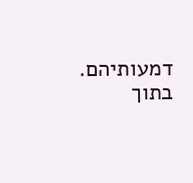דמעותיהם.
בתוך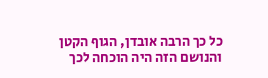כל כך הרבה אובדן, הגוף הקטן והנושם הזה היה הוכחה לכך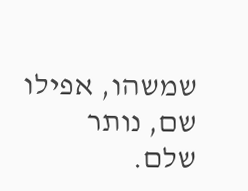שמשהו, אפילו שם, נותר שלם.